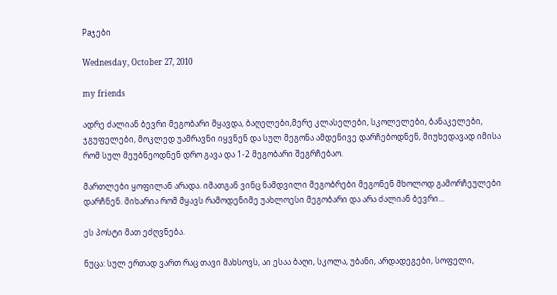Paჯები

Wednesday, October 27, 2010

my friends

ადრე ძალიან ბევრი მეგობარი მყავდა, ბაღელები,მერე კლასელები, სკოლელები, ბანაკელები, ჯგუფელები, მოკლედ უამრავნი იყვნენ და სულ მეგონა ამდენივე დარჩებოდნენ, მიუხედავად იმისა რომ სულ მეუბნეოდნენ დრო გავა და 1-2 მეგობარი შეგრჩებაო.

მართლები ყოფილან არადა. იმათგან ვინც ნამდვილი მეგობრები მეგონენ მხოლოდ გამორჩეულები დარჩნენ. მიხარია რომ მყავს რამოდენიმე უახლოესი მეგობარი და არა ძალიან ბევრი...

ეს პოსტი მათ ეძღვნება.

ნუცა: სულ ერთად ვართ რაც თავი მახსოვს, აი ესაა ბაღი, სკოლა, უბანი, არდადეგები, სოფელი,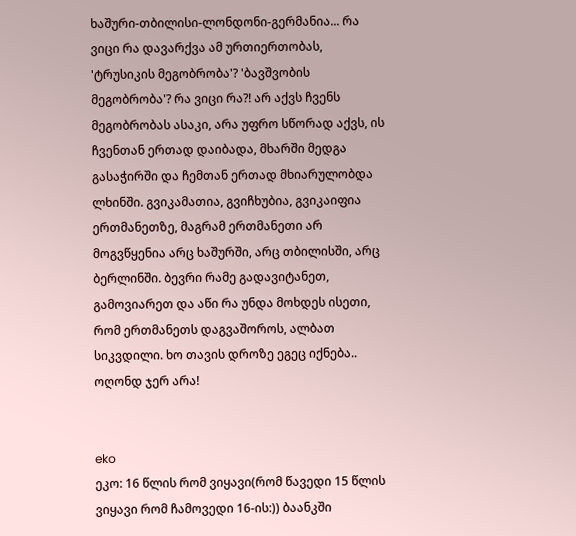ხაშური-თბილისი-ლონდონი-გერმანია... რა ვიცი რა დავარქვა ამ ურთიერთობას, 'ტრუსიკის მეგობრობა'? 'ბავშვობის მეგობრობა'? რა ვიცი რა?! არ აქვს ჩვენს მეგობრობას ასაკი, არა უფრო სწორად აქვს, ის ჩვენთან ერთად დაიბადა, მხარში მედგა გასაჭირში და ჩემთან ერთად მხიარულობდა ლხინში. გვიკამათია, გვიჩხუბია, გვიკაიფია ერთმანეთზე, მაგრამ ერთმანეთი არ მოგვწყენია არც ხაშურში, არც თბილისში, არც ბერლინში. ბევრი რამე გადავიტანეთ, გამოვიარეთ და აწი რა უნდა მოხდეს ისეთი, რომ ერთმანეთს დაგვაშოროს, ალბათ სიკვდილი. ხო თავის დროზე ეგეც იქნება.. ოღონდ ჯერ არა!


eko
ეკო: 16 წლის რომ ვიყავი(რომ წავედი 15 წლის ვიყავი რომ ჩამოვედი 16-ის:)) ბაანკში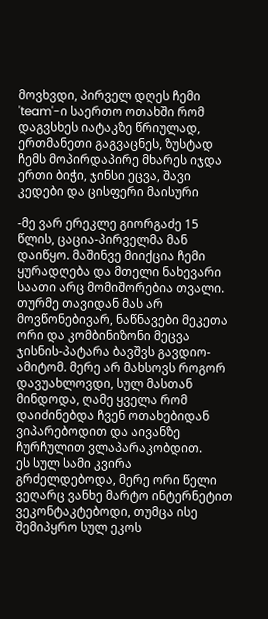მოვხვდი, პირველ დღეს ჩემი 'team'-ი საერთო ოთახში რომ დაგვსხეს იატაკზე წრიულად, ერთმანეთი გაგვაცნეს, ზუსტად ჩემს მოპირდაპირე მხარეს იჯდა ერთი ბიჭი, ჯინსი ეცვა, შავი კედები და ცისფერი მაისური

-მე ვარ ერეკლე გიორგაძე 15 წლის, ცაცია-პირველმა მან დაიწყო. მაშინვე მიიქცია ჩემი ყურადღება და მთელი ნახევარი საათი არც მომიშორებია თვალი.
თურმე თავიდან მას არ მოვწონებივარ, ნაწნავები მეკეთა ორი და კომბინიზონი მეცვა ჯისნის-პატარა ბავშვს გავდიო-ამიტომ. მერე არ მახსოვს როგორ დავუახლოვდი, სულ მასთან მინდოდა, ღამე ყველა რომ დაიძინებდა ჩვენ ოთახებიდან ვიპარებოდით და აივანზე ჩურჩულით ვლაპარაკობდით.
ეს სულ სამი კვირა გრძელდებოდა, მერე ორი წელი ვეღარც ვანხე მარტო ინტერნეტით ვეკონტაკტებოდი, თუმცა ისე შემიპყრო სულ ეკოს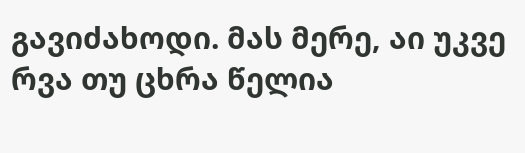გავიძახოდი. მას მერე, აი უკვე რვა თუ ცხრა წელია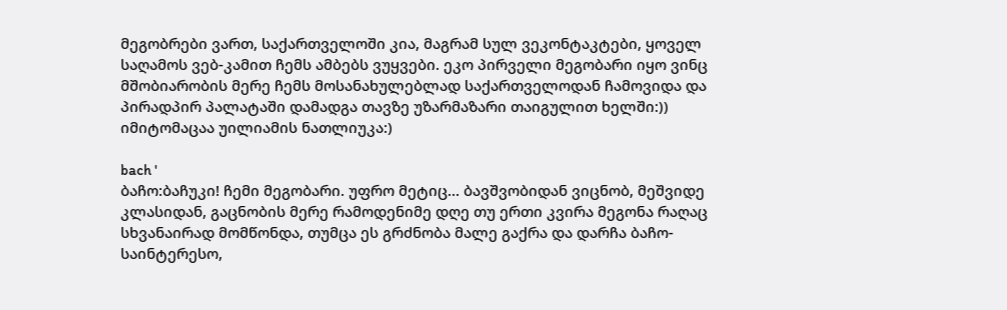მეგობრები ვართ, საქართველოში კია, მაგრამ სულ ვეკონტაკტები, ყოველ საღამოს ვებ-კამით ჩემს ამბებს ვუყვები. ეკო პირველი მეგობარი იყო ვინც მშობიარობის მერე ჩემს მოსანახულებლად საქართველოდან ჩამოვიდა და პირადპირ პალატაში დამადგა თავზე უზარმაზარი თაიგულით ხელში:)) იმიტომაცაა უილიამის ნათლიუკა:)

bach '
ბაჩო:ბაჩუკი! ჩემი მეგობარი. უფრო მეტიც... ბავშვობიდან ვიცნობ, მეშვიდე კლასიდან, გაცნობის მერე რამოდენიმე დღე თუ ერთი კვირა მეგონა რაღაც სხვანაირად მომწონდა, თუმცა ეს გრძნობა მალე გაქრა და დარჩა ბაჩო-საინტერესო,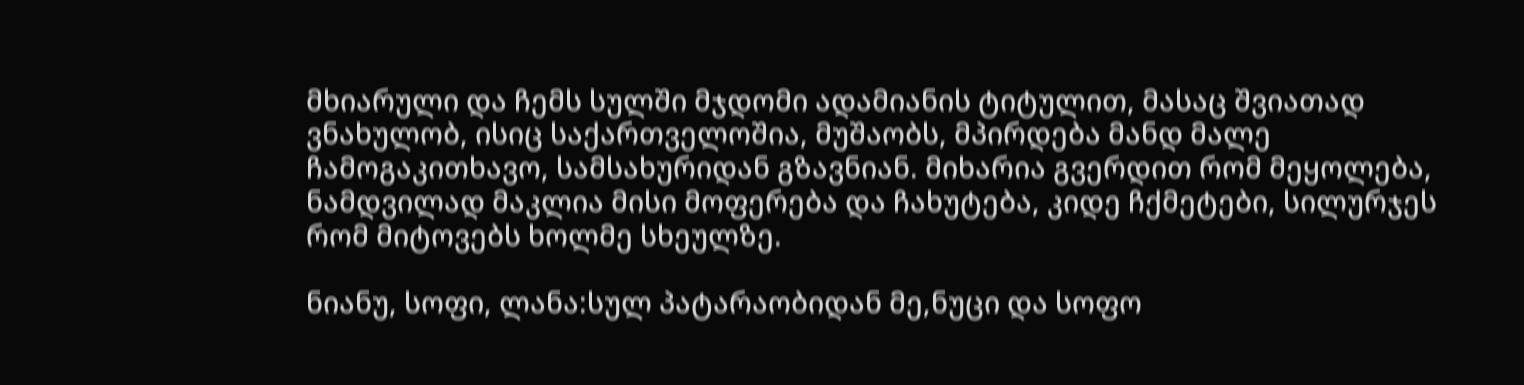მხიარული და ჩემს სულში მჯდომი ადამიანის ტიტულით, მასაც შვიათად ვნახულობ, ისიც საქართველოშია, მუშაობს, მპირდება მანდ მალე ჩამოგაკითხავო, სამსახურიდან გზავნიან. მიხარია გვერდით რომ მეყოლება, ნამდვილად მაკლია მისი მოფერება და ჩახუტება, კიდე ჩქმეტები, სილურჯეს რომ მიტოვებს ხოლმე სხეულზე.

ნიანუ, სოფი, ლანა:სულ პატარაობიდან მე,ნუცი და სოფო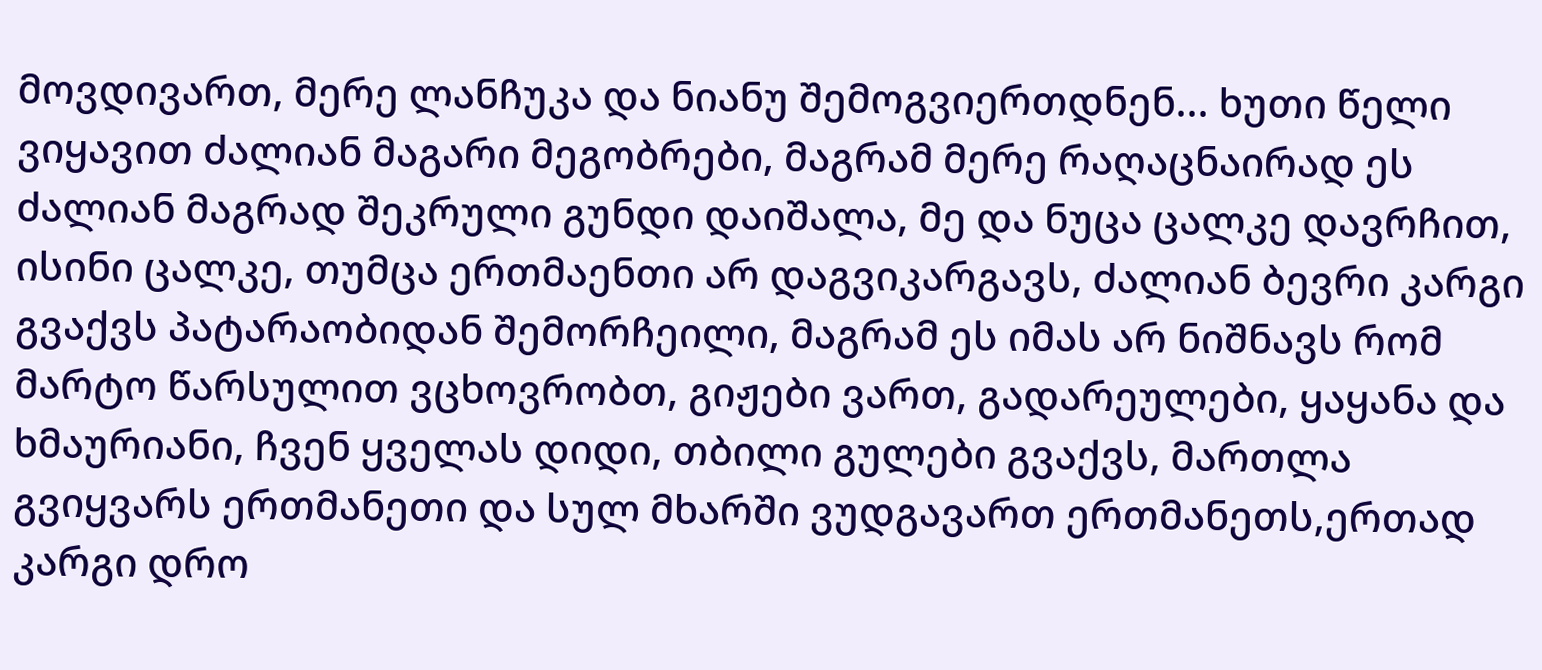მოვდივართ, მერე ლანჩუკა და ნიანუ შემოგვიერთდნენ... ხუთი წელი ვიყავით ძალიან მაგარი მეგობრები, მაგრამ მერე რაღაცნაირად ეს ძალიან მაგრად შეკრული გუნდი დაიშალა, მე და ნუცა ცალკე დავრჩით, ისინი ცალკე, თუმცა ერთმაენთი არ დაგვიკარგავს, ძალიან ბევრი კარგი გვაქვს პატარაობიდან შემორჩეილი, მაგრამ ეს იმას არ ნიშნავს რომ მარტო წარსულით ვცხოვრობთ, გიჟები ვართ, გადარეულები, ყაყანა და ხმაურიანი, ჩვენ ყველას დიდი, თბილი გულები გვაქვს, მართლა გვიყვარს ერთმანეთი და სულ მხარში ვუდგავართ ერთმანეთს,ერთად კარგი დრო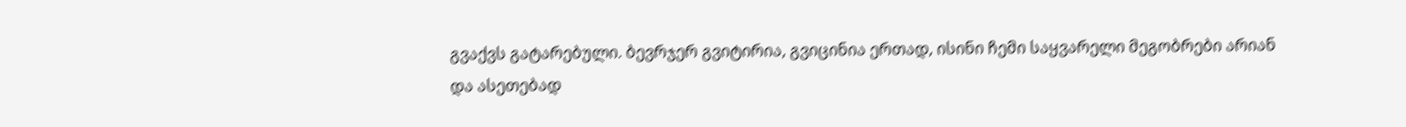გვაქვს გატარებული. ბევრჯერ გვიტირია, გვიცინია ერთად, ისინი ჩემი საყვარელი მეგობრები არიან და ასეთებად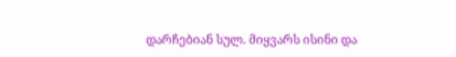დარჩებიან სულ. მიყვარს ისინი და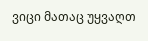ვიცი მათაც უყვაღთ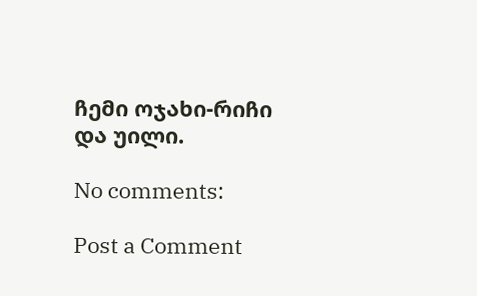ჩემი ოჯახი-რიჩი და უილი.

No comments:

Post a Comment